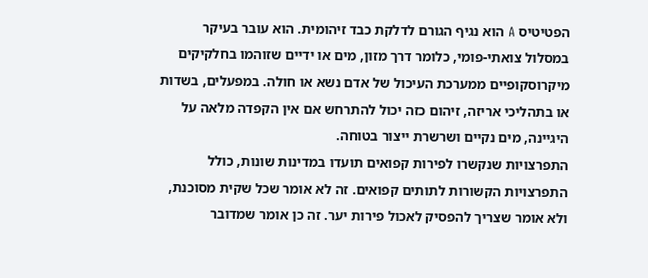הפטיטיס A הוא נגיף הגורם לדלקת כבד זיהומית. הוא עובר בעיקר במסלול צואתי-פומי, כלומר דרך מזון, מים או ידיים שזוהמו בחלקיקים מיקרוסקופיים ממערכת העיכול של אדם נשא או חולה. במפעלים, בשדות או בתהליכי אריזה, זיהום כזה יכול להתרחש אם אין הקפדה מלאה על היגיינה, מים נקיים ושרשרת ייצור בטוחה.
התפרצויות שנקשרו לפירות קפואים תועדו במדינות שונות, כולל התפרצויות הקשורות לתותים קפואים. זה לא אומר שכל שקית מסוכנת, ולא אומר שצריך להפסיק לאכול פירות יער. זה כן אומר שמדובר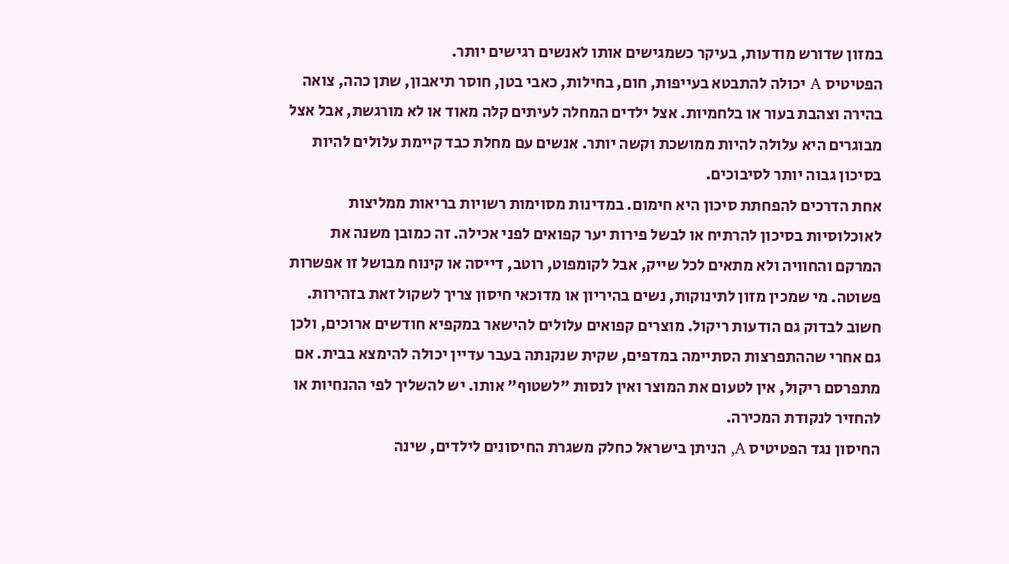במזון שדורש מודעות, בעיקר כשמגישים אותו לאנשים רגישים יותר.
הפטיטיס A יכולה להתבטא בעייפות, חום, בחילות, כאבי בטן, חוסר תיאבון, שתן כהה, צואה בהירה וצהבת בעור או בלחמיות. אצל ילדים המחלה לעיתים קלה מאוד או לא מורגשת, אבל אצל מבוגרים היא עלולה להיות ממושכת וקשה יותר. אנשים עם מחלת כבד קיימת עלולים להיות בסיכון גבוה יותר לסיבוכים.
אחת הדרכים להפחתת סיכון היא חימום. במדינות מסוימות רשויות בריאות ממליצות לאוכלוסיות בסיכון להרתיח או לבשל פירות יער קפואים לפני אכילה. זה כמובן משנה את המרקם והחוויה ולא מתאים לכל שייק, אבל לקומפוט, רוטב, דייסה או קינוח מבושל זו אפשרות פשוטה. מי שמכין מזון לתינוקות, נשים בהיריון או מדוכאי חיסון צריך לשקול זאת בזהירות.
חשוב לבדוק גם הודעות ריקול. מוצרים קפואים עלולים להישאר במקפיא חודשים ארוכים, ולכן גם אחרי שההתפרצות הסתיימה במדפים, שקית שנקנתה בעבר עדיין יכולה להימצא בבית. אם מתפרסם ריקול, אין לטעום את המוצר ואין לנסות "לשטוף" אותו. יש להשליך לפי ההנחיות או להחזיר לנקודת המכירה.
החיסון נגד הפטיטיס A, הניתן בישראל כחלק משגרת החיסונים לילדים, שינה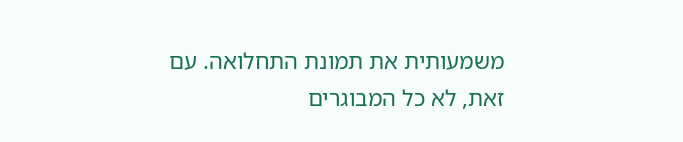משמעותית את תמונת התחלואה. עם זאת, לא כל המבוגרים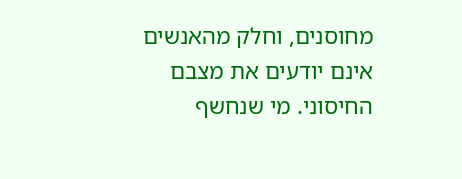מחוסנים, וחלק מהאנשים אינם יודעים את מצבם החיסוני. מי שנחשף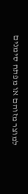למוצר מזוהם או מפתח סימנים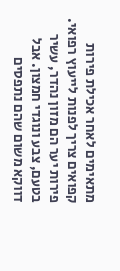מתאימים לאחר אכילת פירות קפואים צריך לפנות לייעוץ רפואי.
פירות יער הם מזון נהדר, עשיר בטעם, צבע ונוגדי חמצון. אבל דווקא משום שהם נתפסים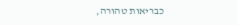כבריאות טהורה,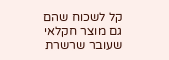קל לשכוח שהם גם מוצר חקלאי שעובר שרשרת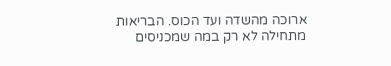ארוכה מהשדה ועד הכוס. הבריאות מתחילה לא רק במה שמכניסים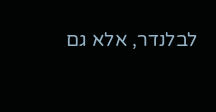לבלנדר, אלא גם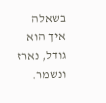בשאלה איך הוא גודל, נארז ונשמר.